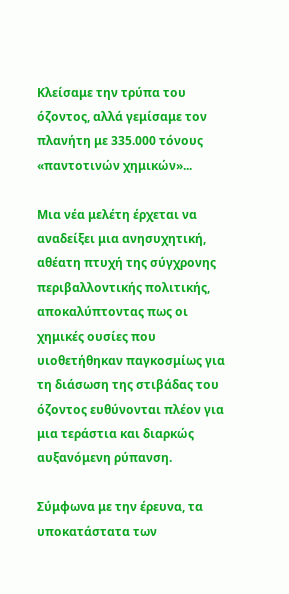Κλείσαμε την τρύπα του όζοντος, αλλά γεμίσαμε τον πλανήτη με 335.000 τόνους «παντοτινών χημικών»...

Μια νέα μελέτη έρχεται να αναδείξει μια ανησυχητική, αθέατη πτυχή της σύγχρονης περιβαλλοντικής πολιτικής, αποκαλύπτοντας πως οι χημικές ουσίες που υιοθετήθηκαν παγκοσμίως για τη διάσωση της στιβάδας του όζοντος ευθύνονται πλέον για μια τεράστια και διαρκώς αυξανόμενη ρύπανση.

Σύμφωνα με την έρευνα, τα υποκατάστατα των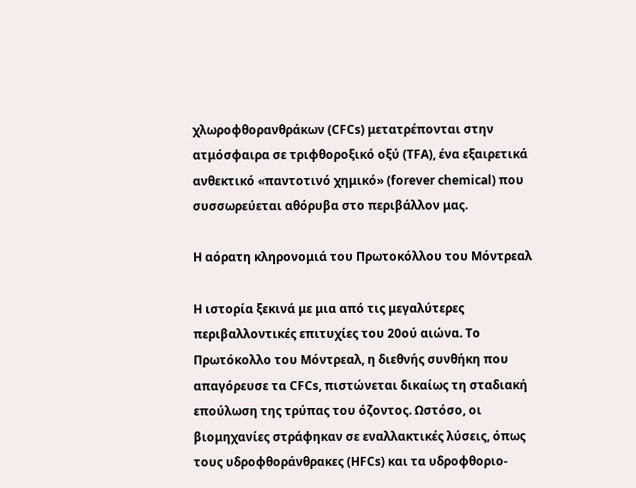χλωροφθορανθράκων (CFCs) μετατρέπονται στην ατμόσφαιρα σε τριφθοροξικό οξύ (TFA), ένα εξαιρετικά ανθεκτικό «παντοτινό χημικό» (forever chemical) που συσσωρεύεται αθόρυβα στο περιβάλλον μας.

Η αόρατη κληρονομιά του Πρωτοκόλλου του Μόντρεαλ

Η ιστορία ξεκινά με μια από τις μεγαλύτερες περιβαλλοντικές επιτυχίες του 20ού αιώνα. Το Πρωτόκολλο του Μόντρεαλ, η διεθνής συνθήκη που απαγόρευσε τα CFCs, πιστώνεται δικαίως τη σταδιακή επούλωση της τρύπας του όζοντος. Ωστόσο, οι βιομηχανίες στράφηκαν σε εναλλακτικές λύσεις, όπως τους υδροφθοράνθρακες (HFCs) και τα υδροφθοριο-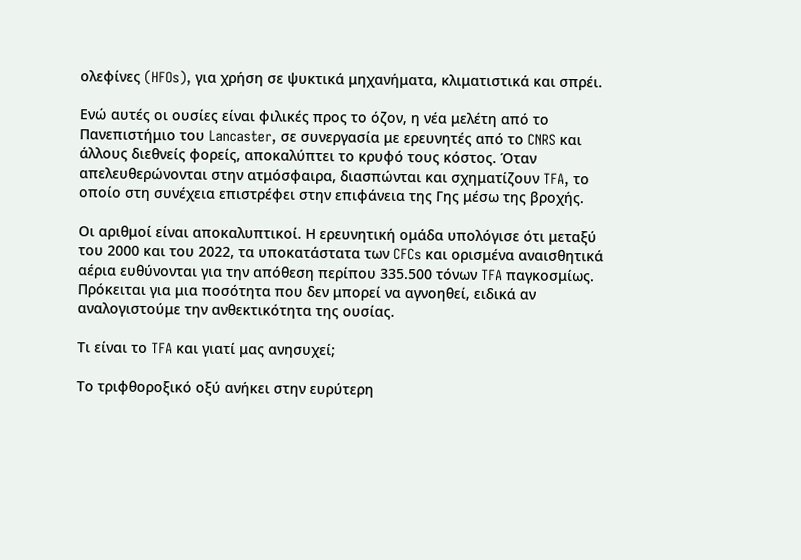ολεφίνες (HFOs), για χρήση σε ψυκτικά μηχανήματα, κλιματιστικά και σπρέι.

Ενώ αυτές οι ουσίες είναι φιλικές προς το όζον, η νέα μελέτη από το Πανεπιστήμιο του Lancaster, σε συνεργασία με ερευνητές από το CNRS και άλλους διεθνείς φορείς, αποκαλύπτει το κρυφό τους κόστος. Όταν απελευθερώνονται στην ατμόσφαιρα, διασπώνται και σχηματίζουν TFA, το οποίο στη συνέχεια επιστρέφει στην επιφάνεια της Γης μέσω της βροχής.

Οι αριθμοί είναι αποκαλυπτικοί. Η ερευνητική ομάδα υπολόγισε ότι μεταξύ του 2000 και του 2022, τα υποκατάστατα των CFCs και ορισμένα αναισθητικά αέρια ευθύνονται για την απόθεση περίπου 335.500 τόνων TFA παγκοσμίως. Πρόκειται για μια ποσότητα που δεν μπορεί να αγνοηθεί, ειδικά αν αναλογιστούμε την ανθεκτικότητα της ουσίας.

Τι είναι το TFA και γιατί μας ανησυχεί;

Το τριφθοροξικό οξύ ανήκει στην ευρύτερη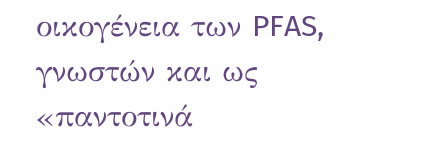οικογένεια των PFAS, γνωστών και ως «παντοτινά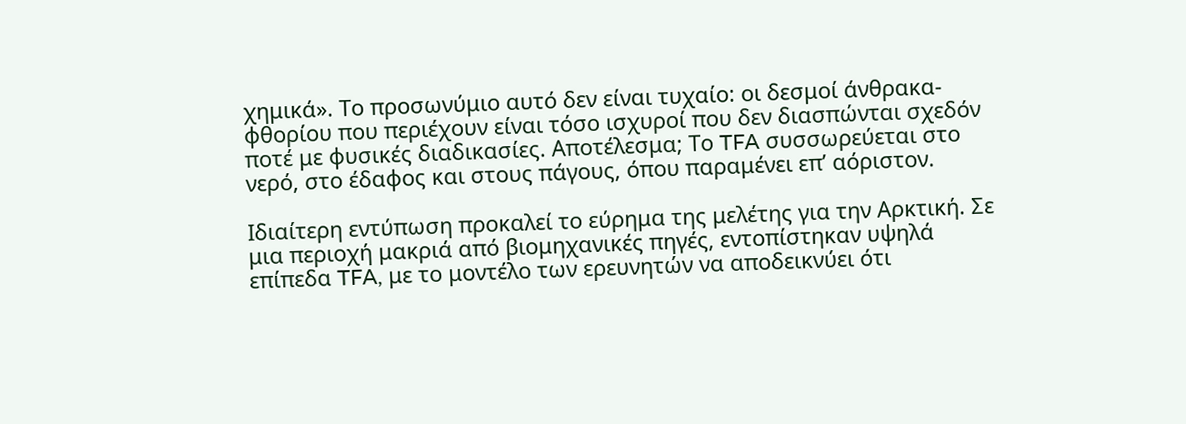χημικά». Το προσωνύμιο αυτό δεν είναι τυχαίο: οι δεσμοί άνθρακα-φθορίου που περιέχουν είναι τόσο ισχυροί που δεν διασπώνται σχεδόν ποτέ με φυσικές διαδικασίες. Αποτέλεσμα; Το TFA συσσωρεύεται στο νερό, στο έδαφος και στους πάγους, όπου παραμένει επ’ αόριστον.

Ιδιαίτερη εντύπωση προκαλεί το εύρημα της μελέτης για την Αρκτική. Σε μια περιοχή μακριά από βιομηχανικές πηγές, εντοπίστηκαν υψηλά επίπεδα TFA, με το μοντέλο των ερευνητών να αποδεικνύει ότι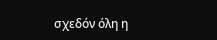σχεδόν όλη η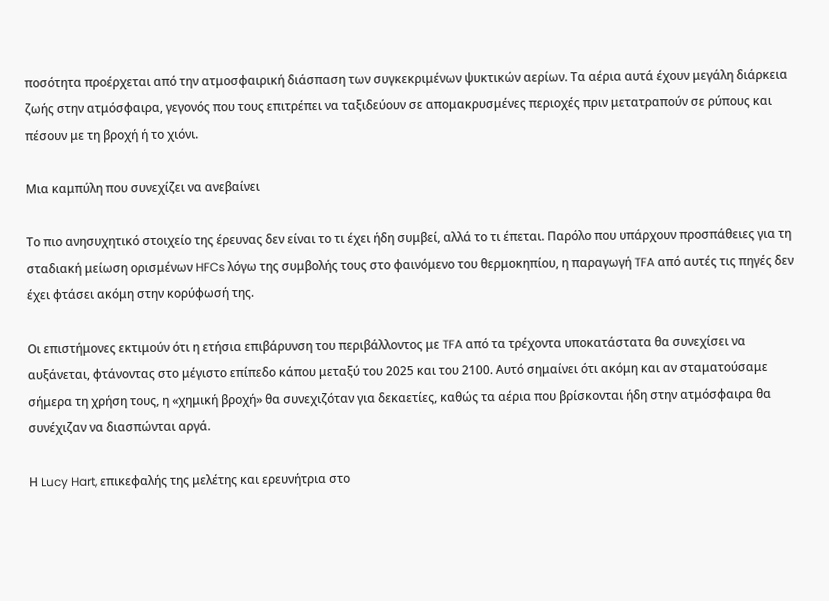ποσότητα προέρχεται από την ατμοσφαιρική διάσπαση των συγκεκριμένων ψυκτικών αερίων. Τα αέρια αυτά έχουν μεγάλη διάρκεια ζωής στην ατμόσφαιρα, γεγονός που τους επιτρέπει να ταξιδεύουν σε απομακρυσμένες περιοχές πριν μετατραπούν σε ρύπους και πέσουν με τη βροχή ή το χιόνι.

Μια καμπύλη που συνεχίζει να ανεβαίνει

Το πιο ανησυχητικό στοιχείο της έρευνας δεν είναι το τι έχει ήδη συμβεί, αλλά το τι έπεται. Παρόλο που υπάρχουν προσπάθειες για τη σταδιακή μείωση ορισμένων HFCs λόγω της συμβολής τους στο φαινόμενο του θερμοκηπίου, η παραγωγή TFA από αυτές τις πηγές δεν έχει φτάσει ακόμη στην κορύφωσή της.

Οι επιστήμονες εκτιμούν ότι η ετήσια επιβάρυνση του περιβάλλοντος με TFA από τα τρέχοντα υποκατάστατα θα συνεχίσει να αυξάνεται, φτάνοντας στο μέγιστο επίπεδο κάπου μεταξύ του 2025 και του 2100. Αυτό σημαίνει ότι ακόμη και αν σταματούσαμε σήμερα τη χρήση τους, η «χημική βροχή» θα συνεχιζόταν για δεκαετίες, καθώς τα αέρια που βρίσκονται ήδη στην ατμόσφαιρα θα συνέχιζαν να διασπώνται αργά.

Η Lucy Hart, επικεφαλής της μελέτης και ερευνήτρια στο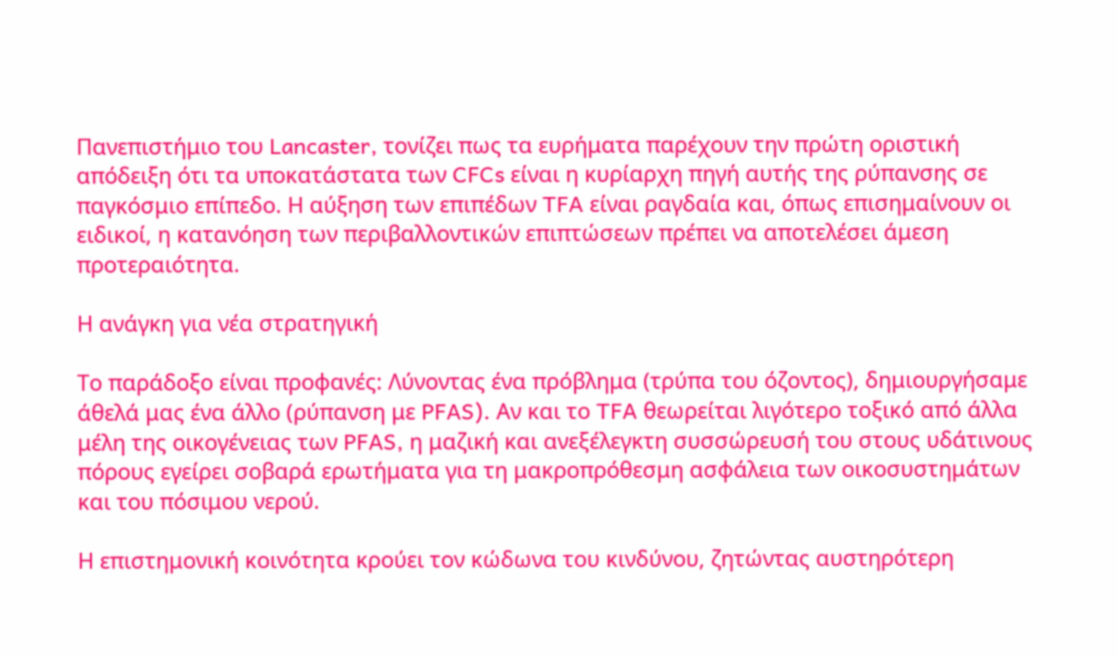Πανεπιστήμιο του Lancaster, τονίζει πως τα ευρήματα παρέχουν την πρώτη οριστική απόδειξη ότι τα υποκατάστατα των CFCs είναι η κυρίαρχη πηγή αυτής της ρύπανσης σε παγκόσμιο επίπεδο. Η αύξηση των επιπέδων TFA είναι ραγδαία και, όπως επισημαίνουν οι ειδικοί, η κατανόηση των περιβαλλοντικών επιπτώσεων πρέπει να αποτελέσει άμεση προτεραιότητα.

Η ανάγκη για νέα στρατηγική

Το παράδοξο είναι προφανές: Λύνοντας ένα πρόβλημα (τρύπα του όζοντος), δημιουργήσαμε άθελά μας ένα άλλο (ρύπανση με PFAS). Αν και το TFA θεωρείται λιγότερο τοξικό από άλλα μέλη της οικογένειας των PFAS, η μαζική και ανεξέλεγκτη συσσώρευσή του στους υδάτινους πόρους εγείρει σοβαρά ερωτήματα για τη μακροπρόθεσμη ασφάλεια των οικοσυστημάτων και του πόσιμου νερού.

Η επιστημονική κοινότητα κρούει τον κώδωνα του κινδύνου, ζητώντας αυστηρότερη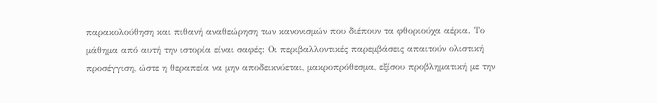παρακολούθηση και πιθανή αναθεώρηση των κανονισμών που διέπουν τα φθοριούχα αέρια. Το μάθημα από αυτή την ιστορία είναι σαφές: Οι περιβαλλοντικές παρεμβάσεις απαιτούν ολιστική προσέγγιση, ώστε η θεραπεία να μην αποδεικνύεται, μακροπρόθεσμα, εξίσου προβληματική με την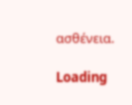ασθένεια.

Loading